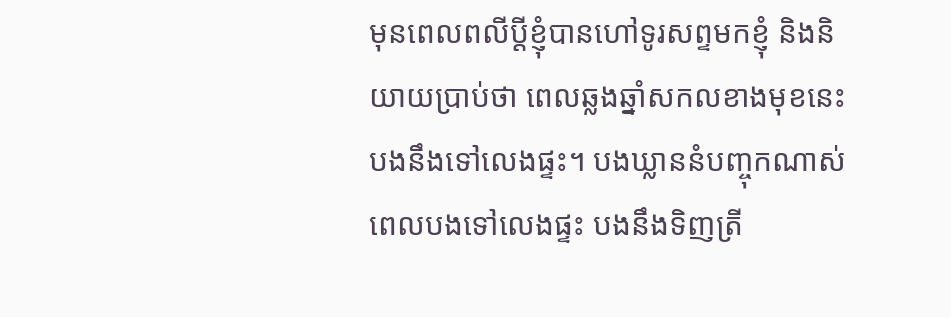មុនពេលពលីប្ដីខ្ញុំបានហៅទូរសព្ទមកខ្ញុំ និងនិយាយប្រាប់ថា ពេលឆ្លងឆ្នាំសកលខាងមុខនេះ បងនឹងទៅលេងផ្ទះ។ បងឃ្លាននំបញ្ចុកណាស់ ពេលបងទៅលេងផ្ទះ បងនឹងទិញត្រី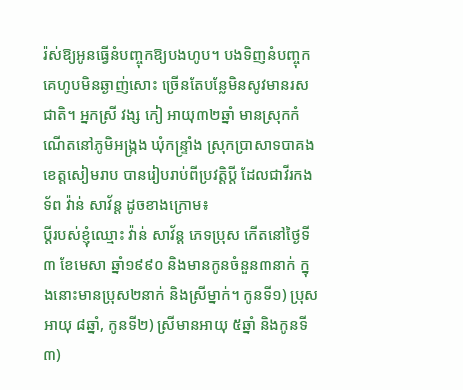រ៉ស់ឱ្យអូនធ្វើនំបញ្ចុកឱ្យបងហូប។ បងទិញនំបញ្ចុកគេហូបមិនឆ្ងាញ់សោះ ច្រើនតែបន្លែមិនសូវមានរសជាតិ។ អ្នកស្រី វង្ស កៀ អាយុ៣២ឆ្នាំ មានស្រុកកំណើតនៅភូមិអង្រ្កង ឃុំកន្ទ្រាំង ស្រុកប្រាសាទបាគង ខេត្តសៀមរាប បានរៀបរាប់ពីប្រវត្តិប្តី ដែលជាវីរកងទ័ព វ៉ាន់ សាវ័ន្ត ដូចខាងក្រោម៖
ប្ដីរបស់ខ្ញុំឈ្មោះ វ៉ាន់ សាវ័ន្ត ភេទប្រុស កើតនៅថ្ងៃទី៣ ខែមេសា ឆ្នាំ១៩៩០ និងមានកូនចំនួន៣នាក់ ក្នុងនោះមានប្រុស២នាក់ និងស្រីម្នាក់។ កូនទី១) ប្រុសអាយុ ៨ឆ្នាំ, កូនទី២) ស្រីមានអាយុ ៥ឆ្នាំ និងកូនទី៣)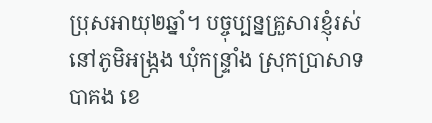ប្រុសអាយុ២ឆ្នាំ។ បច្ចុប្បន្នគ្រួសារខ្ញុំរស់នៅភូមិអង្រ្កង ឃុំកន្ទ្រាំង ស្រុកប្រាសាទបាគង ខេ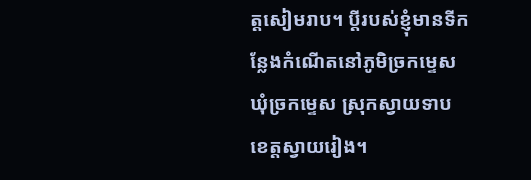ត្តសៀមរាប។ ប្ដីរបស់ខ្ញុំមានទីកន្លែងកំណើតនៅភូមិច្រកម្ទេស ឃុំច្រកម្ទេស ស្រុកស្វាយទាប ខេត្តស្វាយរៀង។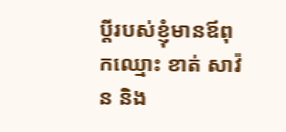ប្តីរបស់ខ្ញុំមានឪពុកឈ្មោះ ខាត់ សាវ៉ន និង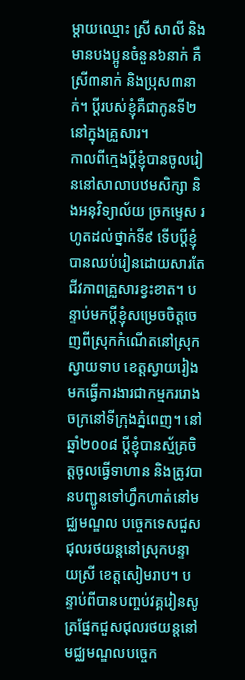ម្ដាយឈ្មោះ ស្រី សាលី និងមានបងប្អូនចំនួន៦នាក់ គឺស្រី៣នាក់ និងប្រុស៣នាក់។ ប្ដីរបស់ខ្ញុំគឺជាកូនទី២នៅក្នុងគ្រួសារ។
កាលពីក្មេងប្តីខ្ញុំបានចូលរៀននៅសាលាបឋមសិក្សា និងអនុវិទ្យាល័យ ច្រកម្ទេស រហូតដល់ថ្នាក់ទី៩ ទើបប្ដីខ្ញុំបានឈប់រៀនដោយសារតែជីវភាពគ្រួសារខ្វះខាត។ បន្ទាប់មកប្ដីខ្ញុំសម្រេចចិត្តចេញពីស្រុកកំណើតនៅស្រុកស្វាយទាប ខេត្តស្វាយរៀងមកធ្វើការងារជាកម្មកររោងចក្រនៅទីក្រុងភ្នំពេញ។ នៅឆ្នាំ២០០៨ ប្តីខ្ញុំបានស្ម័គ្រចិត្តចូលធ្វើទាហាន និងត្រូវបានបញ្ជូនទៅហ្វឹកហាត់នៅមជ្ឈមណ្ឌល បចេ្ចកទេសជួសជុលរថយន្តនៅស្រុកបន្ទាយស្រី ខេត្តសៀមរាប។ បន្ទាប់ពីបានបញ្ចប់វគ្គរៀនសូត្រផ្នែកជួសជុលរថយន្តនៅមជ្ឈមណ្ឌលបចេ្ចក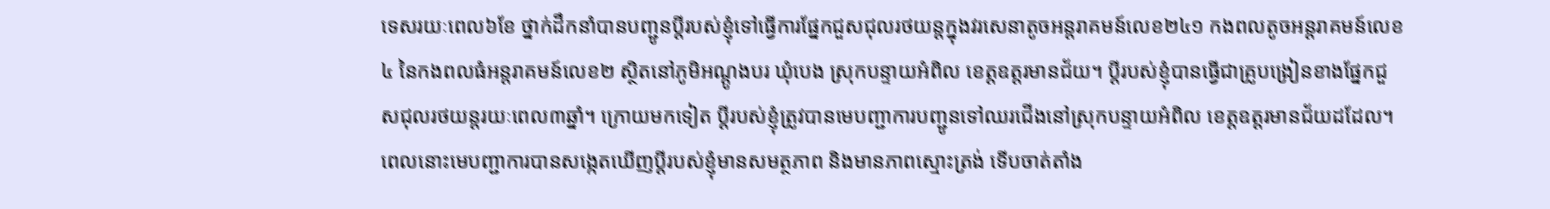ទេសរយៈពេល៦ខែ ថ្នាក់ដឹកនាំបានបញ្ជូនប្តីរបស់ខ្ញុំទៅធ្វើការផ្នែកជួសជុលរថយន្តក្នុងវរសេនាតូចអន្តរាគមន៍លេខ២៤១ កងពលតូចអន្តរាគមន៍លេខ៤ នៃកងពលធំអន្តរាគមន៍លេខ២ ស្ថិតនៅភូមិអណ្ដូងបរ ឃុំបេង ស្រុកបន្ទាយអំពិល ខេត្តឧត្តរមានជ័យ។ ប្តីរបស់ខ្ញុំបានធ្វើជាគ្រូបង្រៀនខាងផ្នែកជួសជុលរថយន្តរយៈពេល៣ឆ្នាំ។ ក្រោយមកទៀត ប្ដីរបស់ខ្ញុំត្រូវបានមេបញ្ជាការបញ្ជូនទៅឈរជើងនៅស្រុកបន្ទាយអំពិល ខេត្តឧត្តរមានជ័យដដែល។ ពេលនោះមេបញ្ជាការបានសង្កេតឃើញប្ដីរបស់ខ្ញុំមានសមត្ថភាព និងមានភាពស្មោះត្រង់ ទើបចាត់តាំង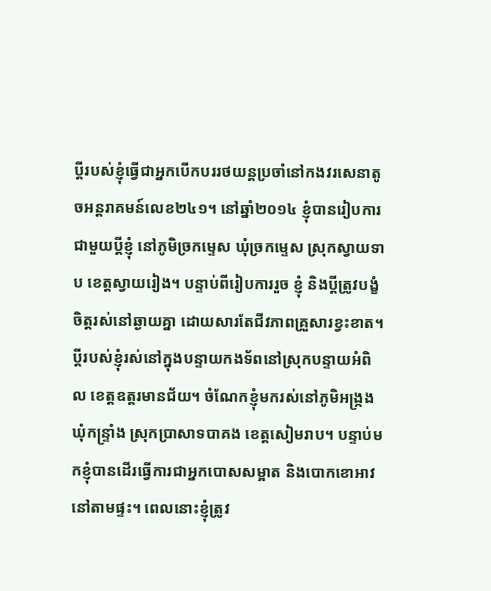ប្ដីរបស់ខ្ញុំធ្វើជាអ្នកបើកបររថយន្តប្រចាំនៅកងវរសេនាតូចអន្តរាគមន៍លេខ២៤១។ នៅឆ្នាំ២០១៤ ខ្ញុំបានរៀបការជាមួយប្តីខ្ញុំ នៅភូមិច្រកម្ទេស ឃុំច្រកម្ទេស ស្រុកស្វាយទាប ខេត្តស្វាយរៀង។ បន្ទាប់ពីរៀបការរួច ខ្ញុំ និងប្តីត្រូវបង្ខំចិត្តរស់នៅឆ្ងាយគ្នា ដោយសារតែជីវភាពគ្រួសារខ្វះខាត។ ប្ដីរបស់ខ្ញុំរស់នៅក្នុងបន្ទាយកងទ័ពនៅស្រុកបន្ទាយអំពិល ខេត្តឧត្តរមានជ័យ។ ចំណែកខ្ញុំមករស់នៅភូមិអង្រ្កង ឃុំកន្ទ្រាំង ស្រុកប្រាសាទបាគង ខេត្តសៀមរាប។ បន្ទាប់មកខ្ញុំបានដើរធ្វើការជាអ្នកបោសសម្អាត និងបោកខោអាវនៅតាមផ្ទះ។ ពេលនោះខ្ញុំត្រូវ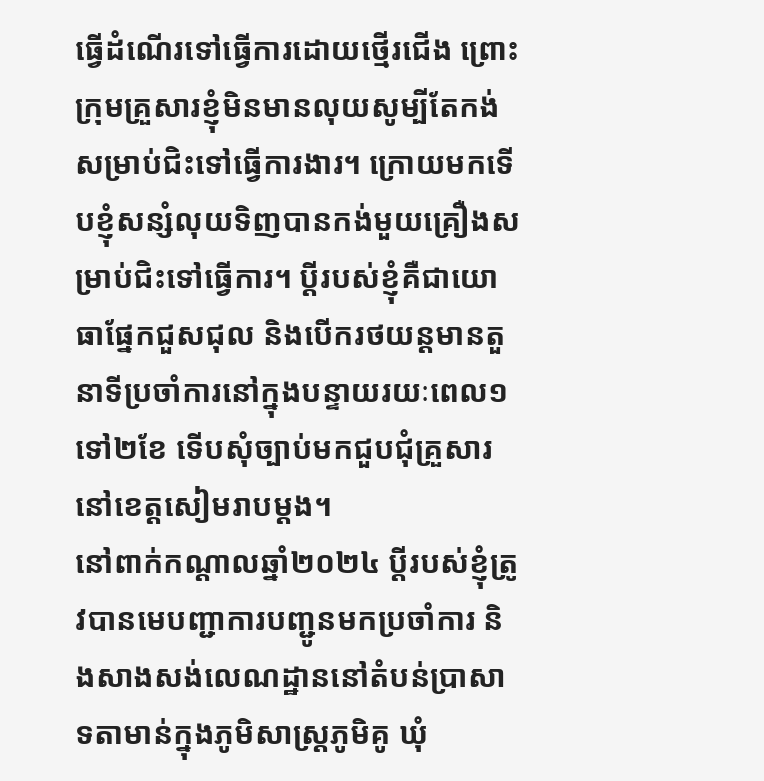ធ្វើដំណើរទៅធ្វើការដោយថ្មើរជើង ព្រោះក្រុមគ្រួសារខ្ញុំមិនមានលុយសូម្បីតែកង់សម្រាប់ជិះទៅធ្វើការងារ។ ក្រោយមកទើបខ្ញុំសន្សំលុយទិញបានកង់មួយគ្រឿងសម្រាប់ជិះទៅធ្វើការ។ ប្ដីរបស់ខ្ញុំគឺជាយោធាផ្នែកជួសជុល និងបើករថយន្តមានតួនាទីប្រចាំការនៅក្នុងបន្ទាយរយៈពេល១ទៅ២ខែ ទើបសុំច្បាប់មកជួបជុំគ្រួសារនៅខេត្តសៀមរាបម្ដង។
នៅពាក់កណ្តាលឆ្នាំ២០២៤ ប្ដីរបស់ខ្ញុំត្រូវបានមេបញ្ជាការបញ្ជូនមកប្រចាំការ និងសាងសង់លេណដ្ឋាននៅតំបន់ប្រាសាទតាមាន់ក្នុងភូមិសាស្ត្រភូមិគូ ឃុំ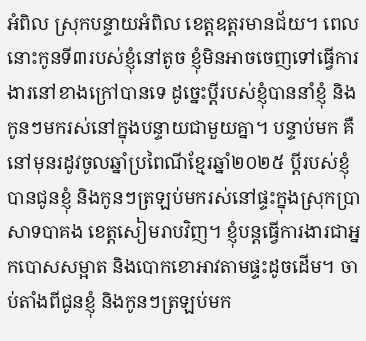អំពិល ស្រុកបន្ទាយអំពិល ខេត្តឧត្តរមានជ័យ។ ពេលនោះកូនទី៣របស់ខ្ញុំនៅតូច ខ្ញុំមិនអាចចេញទៅធ្វើការងារនៅខាងក្រៅបានទេ ដូច្នេះប្តីរបស់ខ្ញុំបាននាំខ្ញុំ និងកូនៗមករស់នៅក្នុងបន្ទាយជាមួយគ្នា។ បន្ទាប់មក គឺនៅមុនរដូវចូលឆ្នាំប្រពៃណីខ្មែរឆ្នាំ២០២៥ ប្តីរបស់ខ្ញុំបានជូនខ្ញុំ និងកូនៗត្រឡប់មករស់នៅផ្ទះក្នុងស្រុកប្រាសាទបាគង ខេត្តសៀមរាបវិញ។ ខ្ញុំបន្តធ្វើការងារជាអ្នកបោសសម្អាត និងបោកខោអាវតាមផ្ទះដូចដើម។ ចាប់តាំងពីជូនខ្ញុំ និងកូនៗត្រឡប់មក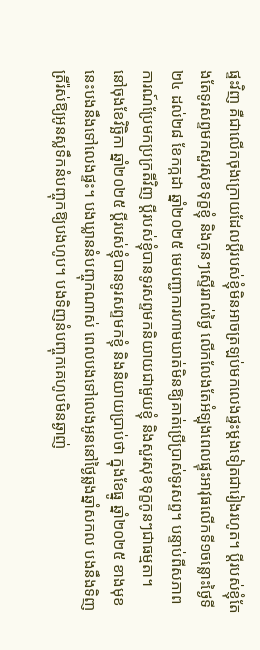ផ្ទះវិញ គឺជាលើកចុងក្រោយដែលប្ដីរបស់ខ្ញុំមិនអាចត្រឡប់មកលេងផ្ទះម្តងទៀតជារៀងរហូត។ ប្តីរបស់ខ្ញុំតែងតែទូរសព្ទមកសួរសុខទុក្ខខ្ញុំ និងកូនៗស្ទើររាល់ថ្ងៃ លើកលែងតែអំឡុងពេលផ្ទុះអាវុធលើកទី១ចន្លោះថ្ងៃទី២៤ ដល់២៨ ខែកក្កដា ឆ្នាំ២០២៥ មេបញ្ជាការហាមឃាត់មិនឱ្យគាត់ប្រើប្រាស់ទូរសព្ទ។ បន្ទាប់ពីសភាពការណ៍ប្រែមកប្រក្រតីវិញ ប្តីរបស់ខ្ញុំបានទូរសព្ទមកនិយាយជាមួយខ្ញុំ និងសួរសុខទុក្ខកូនៗជាធម្មតា។
នៅចុងខែវិច្ឆិកា ឆ្នាំ២០២៥ ប្ដីរបស់ខ្ញុំបានទូរសព្ទមកខ្ញុំ និងនិយាយប្រាប់ថា ក្នុងខែធ្នូ ឆ្នាំ២០២៥ ខាងមុខនេះបងនឹងទៅលេងផ្ទះ។ បងឃ្លាននំបញ្ចុកណាស់ ពេលបងទៅលេងអូននៅថ្ងៃឆ្លងឆ្នាំសកល បងនឹងទិញត្រីរ៉ស់ឱ្យអូនស្លទឹកនំបញ្ចុកឱ្យបងហូប។ បងទិញនំបញ្ចុកគេហូបមិនឆ្ងាញ់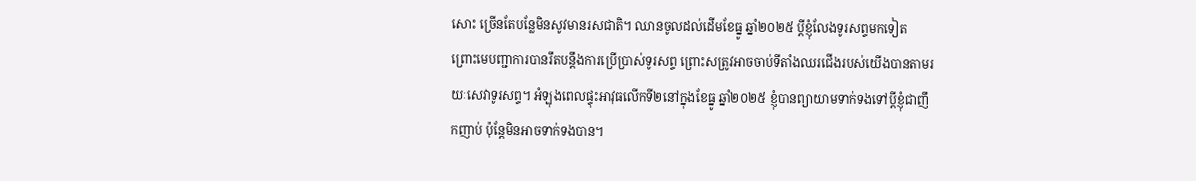សោះ ច្រើនតែបន្លែមិនសូវមានរសជាតិ។ ឈានចូលដល់ដើមខែធ្នូ ឆ្នាំ២០២៥ ប្តីខ្ញុំលែងទូរសព្ទមកទៀត ព្រោះមេបញ្ជាការបានរឹតបន្តឹងការប្រើប្រាស់ទូរសព្ទ ព្រោះសត្រូវអាចចាប់ទីតាំងឈរជើងរបស់យើងបានតាមរយៈសេវាទូរសព្ទ។ អំឡុងពេលផ្ទុះអាវុធលើកទី២នៅក្នុងខែធ្នូ ឆ្នាំ២០២៥ ខ្ញុំបានព្យាយាមទាក់ទងទៅប្តីខ្ញុំជាញឹកញាប់ ប៉ុន្តែមិនអាចទាក់ទងបាន។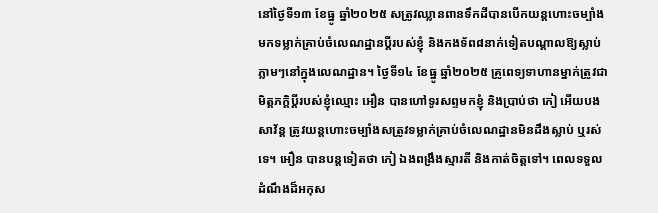នៅថ្ងៃទី១៣ ខែធ្នូ ឆ្នាំ២០២៥ សត្រូវឈ្លានពានទឹកដីបានបើកយន្តហោះចម្បាំងមកទម្លាក់គ្រាប់ចំលេណដ្ឋានប្ដីរបស់ខ្ញុំ និងកងទ័ព៨នាក់ទៀតបណ្ដាលឱ្យស្លាប់ភ្លាមៗនៅក្នុងលេណដ្ឋាន។ ថ្ងៃទី១៤ ខែធ្នូ ឆ្នាំ២០២៥ គ្រូពេទ្យទាហានម្នាក់ត្រូវជាមិត្តភក្តិប្ដីរបស់ខ្ញុំឈ្មោះ អឿន បានហៅទូរសព្ទមកខ្ញុំ និងប្រាប់ថា កៀ អើយបងសាវ័ន្ត ត្រូវយន្តហោះចម្បាំងសត្រូវទម្លាក់គ្រាប់ចំលេណដ្ឋានមិនដឹងស្លាប់ ឬរស់ទេ។ អឿន បានបន្តទៀតថា កៀ ឯងពង្រឹងស្មារតី និងកាត់ចិត្តទៅ។ ពេលទទួលដំណឹងដ៏អកុស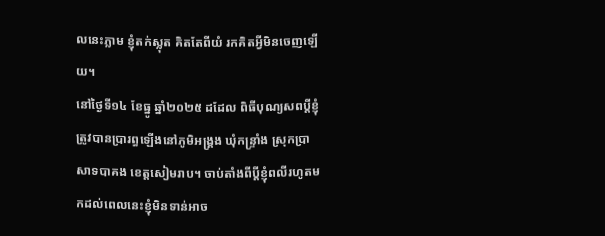លនេះភ្លាម ខ្ញុំតក់ស្លុត គិតតែពីយំ រកគិតអ្វីមិនចេញឡើយ។
នៅថ្ងៃទី១៤ ខែធ្នូ ឆ្នាំ២០២៥ ដដែល ពិធីបុណ្យសពប្តីខ្ញុំត្រូវបានប្រារព្ធឡើងនៅភូមិអង្រ្គង ឃុំកន្ទ្រាំង ស្រុកប្រាសាទបាគង ខេត្តសៀមរាប។ ចាប់តាំងពីប្ដីខ្ញុំពលីរហូតមកដល់ពេលនេះខ្ញុំមិនទាន់អាច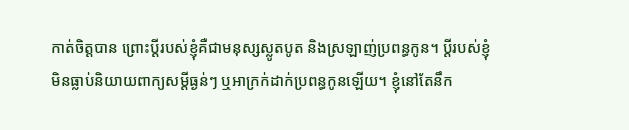កាត់ចិត្តបាន ព្រោះប្ដីរបស់ខ្ញុំគឺជាមនុស្សស្លូតបូត និងស្រឡាញ់ប្រពន្ធកូន។ ប្តីរបស់ខ្ញុំមិនធ្លាប់និយាយពាក្យសម្ដីធ្ងន់ៗ ឬអាក្រក់ដាក់ប្រពន្ធកូនឡើយ។ ខ្ញុំនៅតែនឹក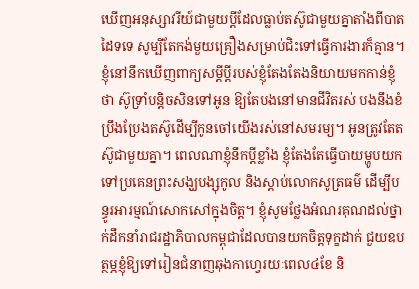ឃើញអនុស្សាវរីយ៍ជាមួយប្ដីដែលធ្លាប់តស៊ូជាមួយគ្នាតាំងពីបាតដៃទទេ សូម្បីតែកង់មួយគ្រឿងសម្រាប់ជិះទៅធ្វើការងារក៏គ្មាន។ ខ្ញុំនៅនឹកឃើញពាក្យសម្ដីប្ដីរបស់ខ្ញុំតែងតែងនិយាយមកកាន់ខ្ញុំថា ស៊ូទ្រាំបន្តិចសិនទៅអូន ឱ្យតែបងនៅមានជីវិតរស់ បងនឹងខំប្រឹងប្រែងតស៊ូដើម្បីកូនចៅយើងរស់នៅសមរម្យ។ អូនត្រូវតែតស៊ូជាមួយគ្នា។ ពេលណាខ្ញុំនឹកប្ដីខ្លាំង ខ្ញុំតែងតែធ្វើបាយម្ហូបយកទៅប្រគេនព្រះសង្ឃបង្សុកូល និងស្ដាប់លោកសូត្រធម៌ ដើម្បីបន្ធូរអារម្មណ៍សោកសៅក្នុងចិត្ត។ ខ្ញុំសូមថ្លែងអំណរគុណដល់ថ្នាក់ដឹកនាំរាជរដ្ឋាភិបាលកម្ពុជាដែលបានយកចិត្តទុក្ខដាក់ ជួយឧបត្ថម្ភខ្ញុំឱ្យទៅរៀនជំនាញឆុងកាហ្វេរយៈពេល៤ខែ និ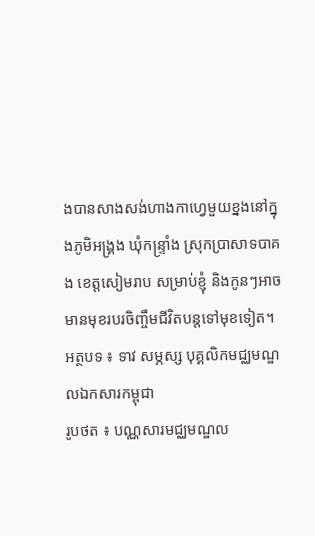ងបានសាងសង់ហាងកាហ្វេមួយខ្នងនៅក្នុងភូមិអង្រ្គង ឃុំកន្ទ្រាំង ស្រុកប្រាសាទបាគង ខេត្តសៀមរាប សម្រាប់ខ្ញុំ និងកូនៗអាចមានមុខរបរចិញ្ចឹមជីវិតបន្តទៅមុខទៀត។
អត្ថបទ ៖ ទាវ សម្ភស្ស បុគ្គលិកមជ្ឈមណ្ឌលឯកសារកម្ពុជា
រូបថត ៖ បណ្ណសារមជ្ឈមណ្ឌល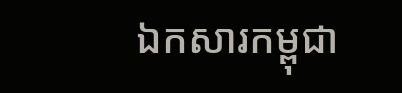ឯកសារកម្ពុជា